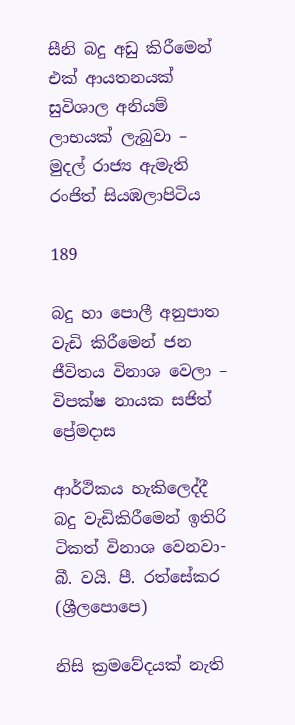සීනි බදු අඩු කිරීමෙන් එක් ආයතනයක් සුවිශාල අනියම් ලාභයක් ලැබුවා – මුදල් රාජ්‍ය ඇමැති රංජිත් සියඹලාපිටිය

189

බදු හා පොලී අනුපාත වැඩි කිරීමෙන් ජන ජීවිතය විනාශ වෙලා – විපක්ෂ නායක සජිත් ප්‍රේමදාස

ආර්ථිකය හැකිලෙද්දී බදු වැඩිකිරීමෙන් ඉතිරි ටිකත් විනාශ වෙනවා- බී. වයි. පී. රත්සේකර (ශ්‍රීලපොපෙ)

නිසි ක්‍රමවේදයක් නැති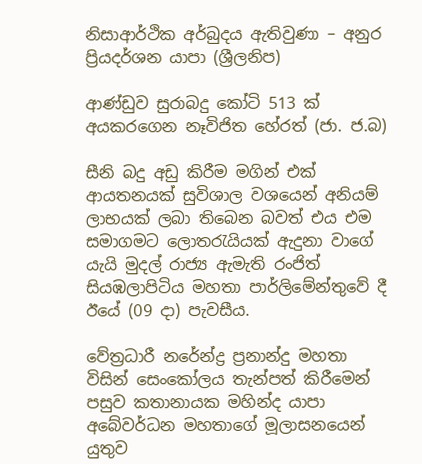නිසාආර්ථික අර්බුදය ඇතිවුණා – අනුර ප්‍රියදර්ශන යාපා (ශ්‍රීලනිප)

ආණ්ඩුව සුරාබදු කෝටි 513 ක් අයකරගෙන නෑවිජිත හේරත් (ජා. ජ.බ)

සීනි බදු අඩු කිරීම මගින් එක් ආයතනයක් සුවිශාල වශයෙන් අනියම් ලාභයක් ලබා තිබෙන බවත් එය එම සමාගමට ලොතරැයියක් ඇදුනා වාගේ යැයි මුදල් රාජ්‍ය ඇමැති රංජිත් සියඹලාපිටිය මහතා පාර්ලිමේන්තුවේ දී ඊයේ (09 දා) පැවසීය.

වේත්‍රධාරී නරේන්ද්‍ර ප්‍රනාන්දු මහතා විසින් සෙංකෝලය තැන්පත් කිරීමෙන් පසුව කතානායක මහින්ද යාපා අබේවර්ධන මහතාගේ මූලාසනයෙන් යුතුව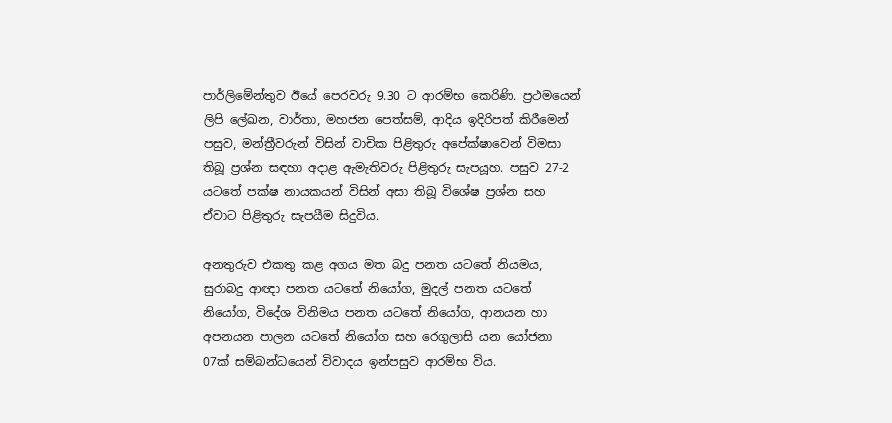පාර්ලිමේන්තුව ඊයේ පෙරවරු 9.30 ට ආරම්භ කෙරිණි. ප්‍රථමයෙන් ලිපි ලේඛන, වාර්තා, මහජන පෙත්සම්, ආදිය ඉදිරිපත් කිරීමෙන් පසුව, මන්ත්‍රීවරුන් විසින් වාචික පිළිතුරු අපේක්ෂාවෙන් විමසා තිබූ ප්‍රශ්න සඳහා අදාළ ඇමැතිවරු පිළිතුරු සැපයූහ. පසුව 27-2 යටතේ පක්ෂ නායකයන් විසින් අසා තිබූ විශේෂ ප්‍රශ්න සහ ඒවාට පිළිතුරු සැපයීම සිදුවිය.

අනතුරුව එකතු කළ අගය මත බදු පනත යටතේ නියමය, සුරාබදු ආඥා පනත යටතේ නියෝග, මුදල් පනත යටතේ නියෝග, විදේශ විනිමය පනත යටතේ නියෝග, ආනයන හා අපනයන පාලන යටතේ නියෝග සහ රෙගුලාසි යන යෝජනා 07ක් සම්බන්ධයෙන් විවාදය ඉන්පසුව ආරම්භ විය.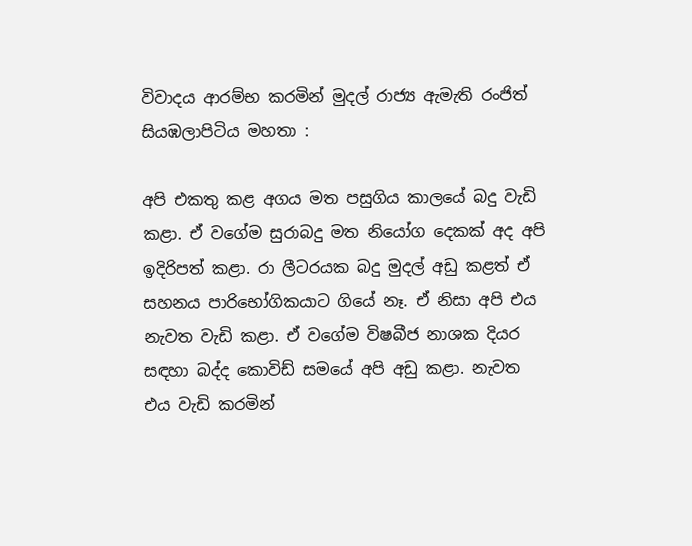විවාදය ආරම්භ කරමින් මුදල් රාජ්‍ය ඇමැති රංජිත් සියඹලාපිටිය මහතා :

අපි එකතු කළ අගය මත පසුගිය කාලයේ බදු වැඩි කළා. ඒ වගේම සුරාබදු මත නියෝග දෙකක් අද අපි ඉදිරිපත් කළා. රා ලීටරයක බදු මුදල් අඩු කළත් ඒ සහනය පාරිභෝගිකයාට ගියේ නෑ. ඒ නිසා අපි එය නැවත වැඩි කළා. ඒ වගේම විෂබීජ නාශක දියර සඳහා බද්ද කොවිඩ් සමයේ අපි අඩු කළා. නැවත එය වැඩි කරමින්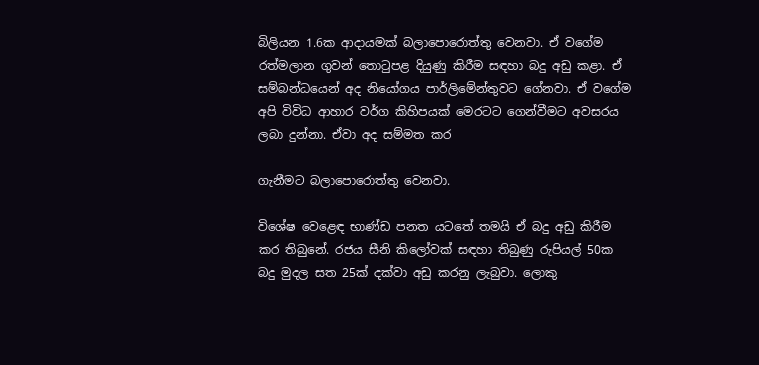බිලියන 1.6ක ආදායමක් බලාපොරොත්තු වෙනවා. ඒ වගේම රත්මලාන ගුවන් තොටුපළ දියුණු කිරීම සඳහා බදු අඩු කළා. ඒ සම්බන්ධයෙන් අද නියෝගය පාර්ලිමේන්තුවට ගේනවා. ඒ වගේම අපි විවිධ ආහාර වර්ග කිහිපයක් මෙරටට ගෙන්වීමට අවසරය ලබා දුන්නා. ඒවා අද සම්මත කර

ගැනීමට බලාපොරොත්තු වෙනවා.

විශේෂ වෙළෙඳ භාණ්ඩ පනත යටතේ තමයි ඒ බදු අඩු කිරීම කර තිබුනේ. රජය සීනි කිලෝවක් සඳහා තිබුණු රුපියල් 50ක බදු මුදල සත 25ක් දක්වා අඩු කරනු ලැබුවා. ලොකු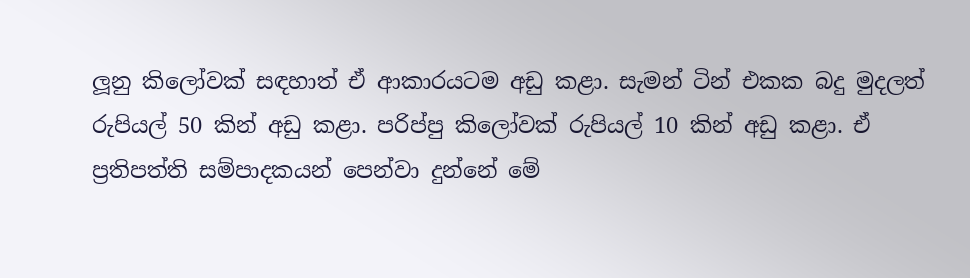ලූනු කිලෝවක් සඳහාත් ඒ ආකාරයටම අඩු කළා. සැමන් ටින් එකක බදු මුදලත් රුපියල් 50 කින් අඩු කළා. පරිප්පු කිලෝවක් රුපියල් 10 කින් අඩු කළා. ඒ ප්‍රතිපත්ති සම්පාදකයන් පෙන්වා දුන්නේ මේ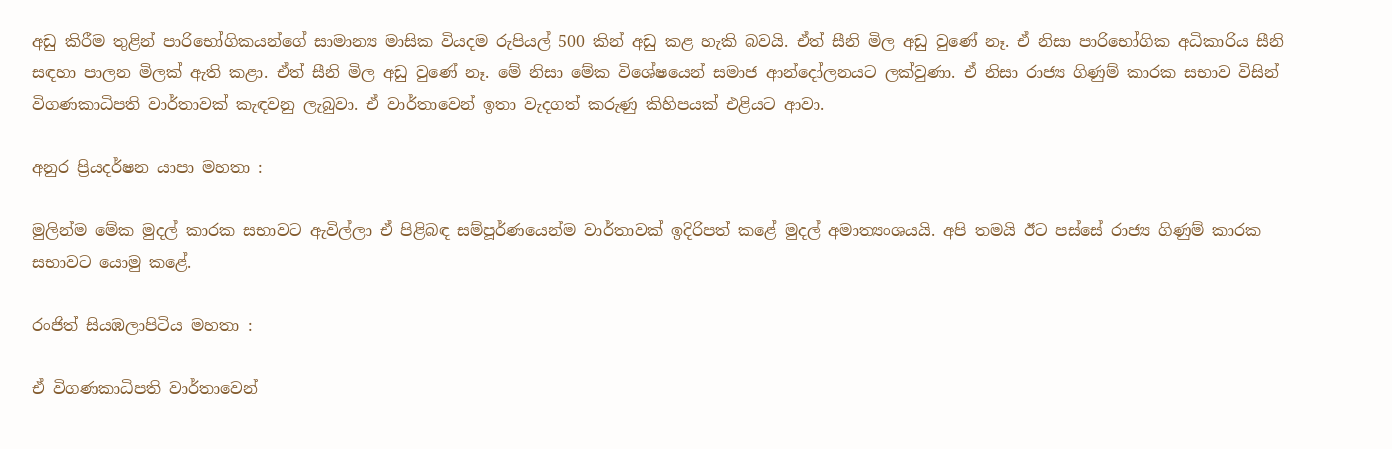අඩු කිරීම තුළින් පාරිභෝගිකයන්ගේ සාමාන්‍ය මාසික වියදම රුපියල් 500 කින් අඩු කළ හැකි බවයි. ඒත් සීනි මිල අඩු වුණේ නෑ. ඒ නිසා පාරිභෝගික අධිකාරිය සීනි සඳහා පාලන මිලක් ඇති කළා. ඒත් සීනි මිල අඩු වුණේ නෑ. මේ නිසා මේක විශේෂයෙන් සමාජ ආන්දෝලනයට ලක්වුණා. ඒ නිසා රාජ්‍ය ගිණුම් කාරක සභාව විසින් විගණකාධිපති වාර්තාවක් කැඳවනු ලැබුවා. ඒ වාර්තාවෙන් ඉතා වැදගත් කරුණු කිහිපයක් එළියට ආවා.

අනුර ප්‍රියදර්ෂන යාපා මහතා :

මුලින්ම මේක මුදල් කාරක සභාවට ඇවිල්ලා ඒ පිළිබඳ සම්පූර්ණයෙන්ම වාර්තාවක් ඉදිරිපත් කළේ මුදල් අමාත්‍යංශයයි. අපි තමයි ඊට පස්සේ රාජ්‍ය ගිණුම් කාරක සභාවට යොමු කළේ.

රංජිත් සියඹලාපිටිය මහතා :

ඒ විගණකාධිපති වාර්තාවෙන්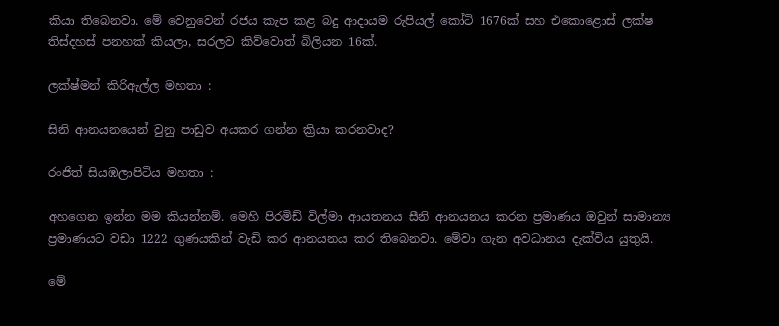කියා තිබෙනවා. මේ වෙනුවෙන් රජය කැප කළ බදු ආදායම රුපියල් කෝටි 1676ක් සහ එකොළොස් ලක්ෂ තිස්දහස් පනහක් කියලා, සරලව කිව්වොත් බිලියන 16ක්.

ලක්ෂ්මන් කිරිඇල්ල මහතා :

සිනි ආනයනයෙන් වුනු පාඩුව අයකර ගන්න ක්‍රියා කරනවාද?

රංජිත් සියඹලාපිටිය මහතා :

අහගෙන ඉන්න මම කියන්නම්. මෙහි පිරමිඩ් විල්මා ආයතනය සීනි ආනයනය කරන ප්‍රමාණය ඔවුන් සාමාන්‍ය ප්‍රමාණයට වඩා 1222 ගුණයකින් වැඩි කර ආනයනය කර තිබෙනවා. මේවා ගැන අවධානය දැක්විය යුතුයි.

මේ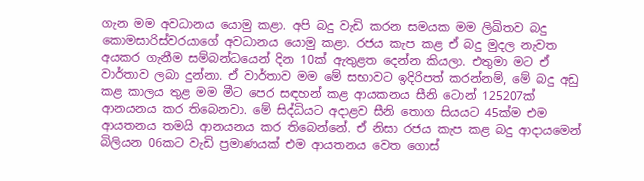ගැන මම අවධානය යොමු කළා. අපි බදු වැඩි කරන සමයක මම ලිඛිතව බදු කොමසාරිස්වරයාගේ අවධානය යොමු කළා. රජය කැප කළ ඒ බදු මුදල නැවත අයකර ගැනීම සම්බන්ධයෙන් දින 10ක් ඇතුළත දෙන්න කියලා. එතුමා මට ඒ වාර්තාව ලබා දුන්නා. ඒ වාර්තාව මම මේ සභාවට ඉදිරිපත් කරන්නම්, මේ බදු අඩු කළ කාලය තුළ මම මීට පෙර සඳහන් කළ ආයකනය සීනි ටොන් 125207ක් ආනයනය කර තිබෙනවා. මේ සිද්ධියට අදාළව සීනි තොග සියයට 45ක්ම එම ආයතනය තමයි ආනයනය කර තිබෙන්නේ. ඒ නිසා රජය කැප කළ බදු ආදායමෙන් බිලියන 06කට වැඩි ප්‍රමාණයක් එම ආයතනය වෙත ගොස්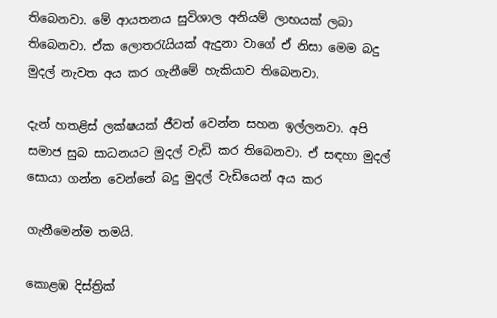තිබෙනවා. මේ ආයතනය සුවිශාල අනියම් ලාභයක් ලබා තිබෙනවා. ඒක ලොතරැයියක් ඇදුනා වාගේ ඒ නිසා මෙම බදු මුදල් නැවත අය කර ගැනීමේ හැකියාව තිබෙනවා.

දැන් හතළිස් ලක්ෂයක් ජීවත් වෙන්න සහන ඉල්ලනවා. අපි සමාජ සුබ සාධනයට මුදල් වැඩි කර තිබෙනවා. ඒ සඳහා මුදල් සොයා ගන්න වෙන්නේ බදු මුදල් වැඩියෙන් අය කර

ගැනීමෙන්ම තමයි.

කොළඹ දිස්ත්‍රික්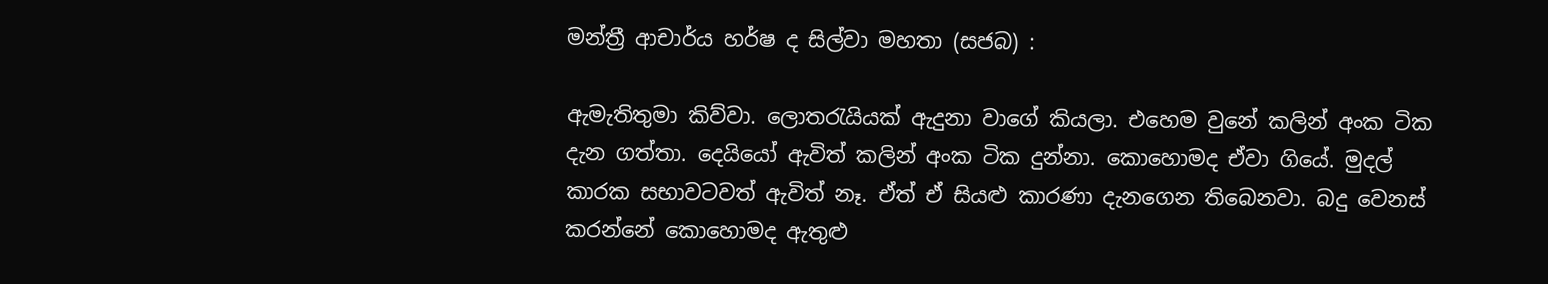මන්ත්‍රී ආචාර්ය හර්ෂ ද සිල්වා මහතා (සජබ) :

ඇමැතිතුමා කිව්වා. ලොතරැයියක් ඇදුනා වාගේ කියලා. එහෙම වුනේ කලින් අංක ටික දැන ගත්තා. දෙයියෝ ඇවිත් කලින් අංක ටික දුන්නා. කොහොමද ඒවා ගියේ. මුදල් කාරක සභාවටවත් ඇවිත් නෑ. ඒත් ඒ සියළු කාරණා දැනගෙන තිබෙනවා. බදු වෙනස් කරන්නේ කොහොමද ඇතුළු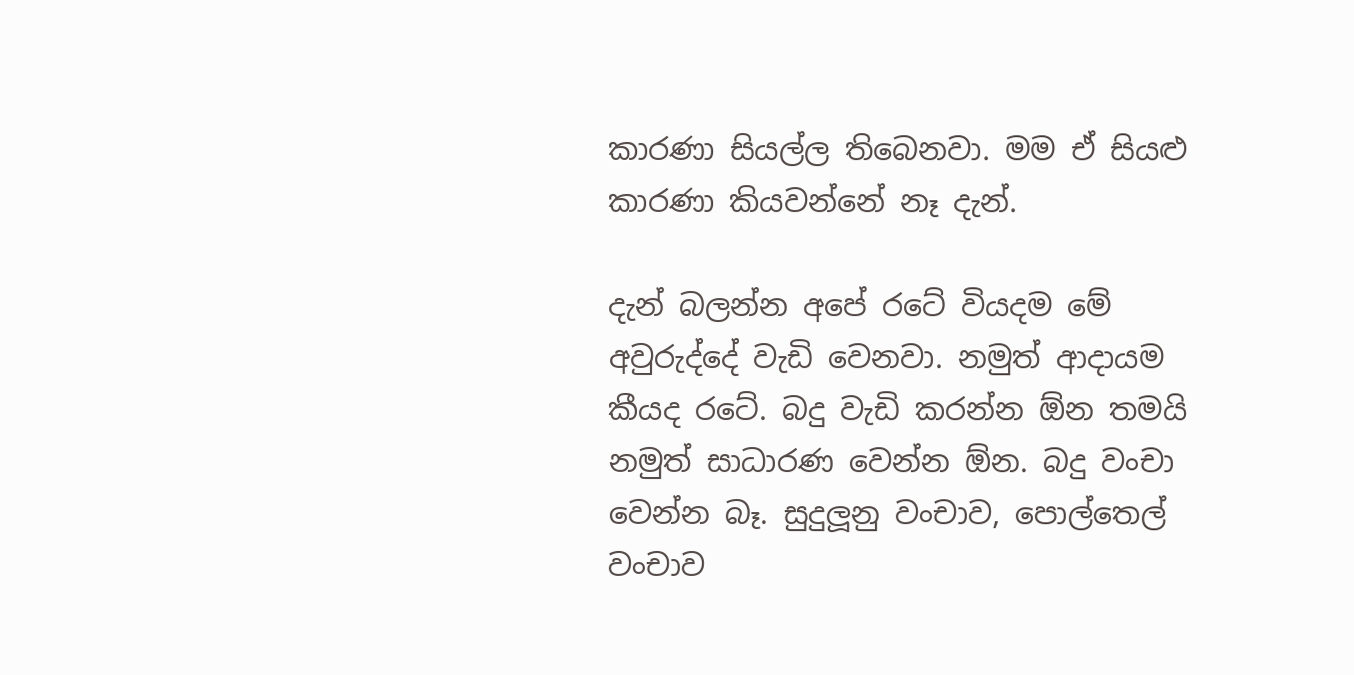කාරණා සියල්ල තිබෙනවා. මම ඒ සියළු කාරණා කියවන්නේ නෑ දැන්.

දැන් බලන්න අපේ රටේ වියදම මේ අවුරුද්දේ වැඩි වෙනවා. නමුත් ආදායම කීයද රටේ. බදු වැඩි කරන්න ඕන තමයි නමුත් සාධාරණ වෙන්න ඕන. බදු වංචා වෙන්න බෑ. සුදුලූනු වංචාව, පොල්තෙල් වංචාව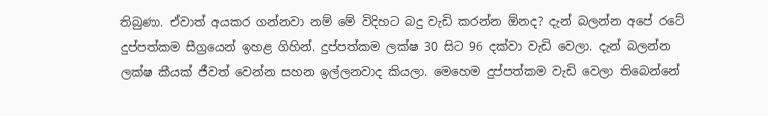තිබුණා. ඒවාත් අයකර ගන්නවා නම් මේ විදිහට බදු වැඩි කරන්න ඕනද? දැන් බලන්න අපේ රටේ දුප්පත්කම සීග්‍රයෙන් ඉහළ ගිහින්. දුප්පත්කම ලක්ෂ 30 සිට 96 දක්වා වැඩි වෙලා. දැන් බලන්න ලක්ෂ කීයක් ජීවත් වෙන්න සහන ඉල්ලනවාද කියලා. මෙහෙම දුප්පත්කම වැඩි වෙලා තිබෙන්නේ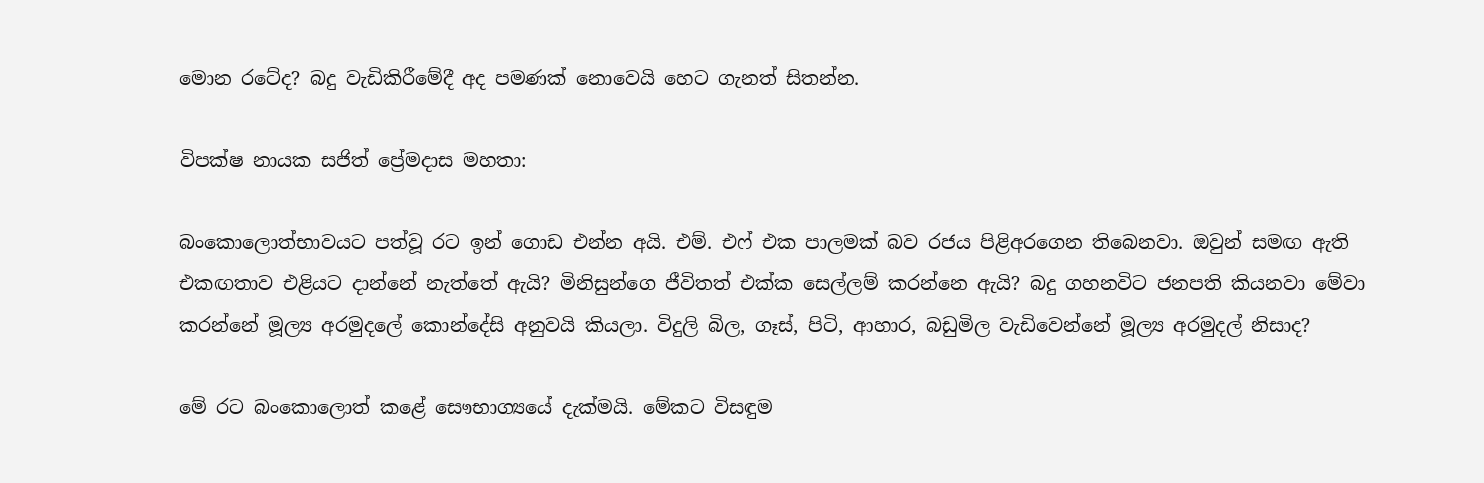මොන රටේද? බදු වැඩිකිරීමේදී අද පමණක් නොවෙයි හෙට ගැනත් සිතන්න.

විපක්ෂ නායක සජිත් ප්‍රේමදාස මහතා:

බංකොලොත්භාවයට පත්වූ රට ඉන් ගොඩ එන්න අයි. එම්. එෆ් එක පාලමක් බව රජය පිළිඅරගෙන තිබෙනවා. ඔවුන් සමඟ ඇති එකඟතාව එළියට දාන්නේ නැත්තේ ඇයි? මිනිසුන්ගෙ ජීවිතත් එක්ක සෙල්ලම් කරන්නෙ ඇයි? බදු ගහනවිට ජනපති කියනවා මේවා කරන්නේ මූල්‍ය අරමුදලේ කොන්දේසි අනුවයි කියලා. විදුලි බිල, ගෑස්, පිටි, ආහාර, බඩුමිල වැඩිවෙන්නේ මූල්‍ය අරමුදල් නිසාද?

මේ රට බංකොලොත් කළේ සෞභාග්‍යයේ දැක්මයි. මේකට විසඳුම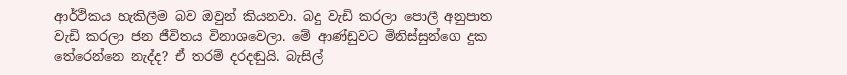ආර්ථිකය හැකිලීම බව ඔවුන් කියනවා. බදු වැඩි කරලා පොලී අනුපාත වැඩි කරලා ජන ජීවිතය විනාශවෙලා. මේ ආණ්ඩුවට මිනිස්සුන්ගෙ දුක තේරෙන්නෙ නැද්ද? ඒ තරම් දරදඬුයි. බැසිල්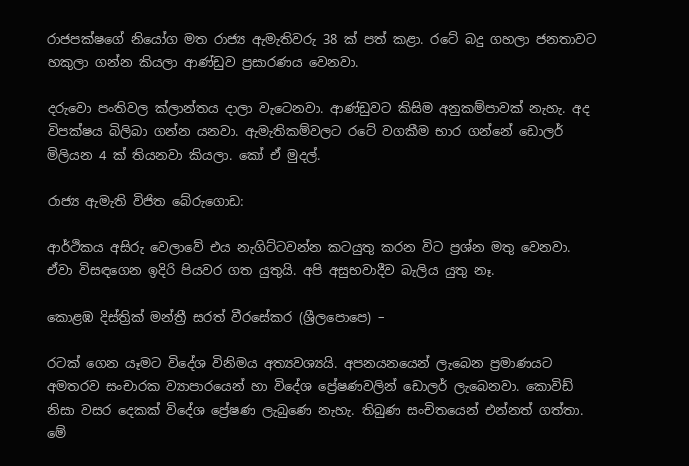රාජපක්ෂගේ නියෝග මත රාජ්‍ය ඇමැතිවරු 38 ක් පත් කළා. රටේ බදු ගහලා ජනතාවට හකුලා ගන්න කියලා ආණ්ඩුව ප්‍රසාරණය වෙනවා.

දරුවො පංතිවල ක්ලාන්තය දාලා වැටෙනවා. ආණ්ඩුවට කිසිම අනුකම්පාවක් නැහැ. අද විපක්ෂය බිලිබා ගන්න යනවා. ඇමැතිකම්වලට රටේ වගකීම භාර ගන්නේ ඩොලර් මිලියන 4 ක් තියනවා කියලා. කෝ ඒ මුදල්.

රාජ්‍ය ඇමැති විජිත බේරුගොඩ:

ආර්ථිකය අසිරු වෙලාවේ එය නැගිට්ටවන්න කටයුතු කරන විට ප්‍රශ්න මතු වෙනවා. ඒවා විසඳගෙන ඉදිරි පියවර ගත යුතුයි. අපි අසුභවාදීව බැලිය යුතු නෑ.

කොළඹ දිස්ත්‍රික් මන්ත්‍රී සරත් වීරසේකර (ශ්‍රීලපොපෙ) –

රටක් ගෙන යෑමට විදේශ විනිමය අත්‍යවශ්‍යයි. අපනයනයෙන් ලැබෙන ප්‍රමාණයට අමතරව සංචාරක ව්‍යාපාරයෙන් හා විදේශ ප්‍රේෂණවලින් ඩොලර් ලැබෙනවා. කොවිඩ් නිසා වසර දෙකක් විදේශ ප්‍රේෂණ ලැබුණෙ නැහැ. තිබුණ සංචිතයෙන් එන්නත් ගත්තා. මේ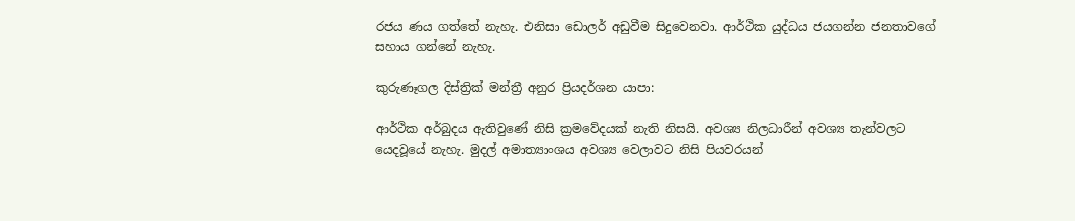රජය ණය ගත්තේ නැහැ. එනිසා ඩොලර් අඩුවීම සිදුවෙනවා. ආර්ථික යුද්ධය ජයගන්න ජනතාවගේ සහාය ගන්නේ නැහැ.

කුරුණෑගල දිස්ත්‍රික් මන්ත්‍රී අනුර ප්‍රියදර්ශන යාපා:

ආර්ථික අර්බුදය ඇතිවුණේ නිසි ක්‍රමවේදයක් නැති නිසයි. අවශ්‍ය නිලධාරීන් අවශ්‍ය තැන්වලට යෙදවූයේ නැහැ. මුදල් අමාත්‍යාංශය අවශ්‍ය වෙලාවට නිසි පියවරයන්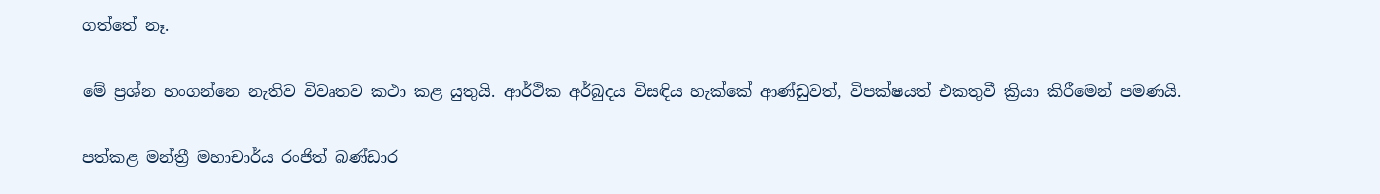ගත්තේ නෑ.

මේ ප්‍රශ්න හංගන්නෙ නැතිව විවෘතව කථා කළ යුතුයි. ආර්ථික අර්බුදය විසඳිය හැක්කේ ආණ්ඩුවත්, විපක්ෂයත් එකතුවී ක්‍රියා කිරීමෙන් පමණයි.

පත්කළ මන්ත්‍රී මහාචාර්ය රංජිත් බණ්ඩාර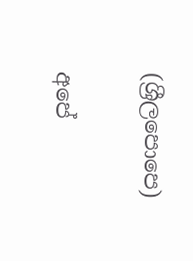(ශ්‍රීලපොපෙ)

අපේ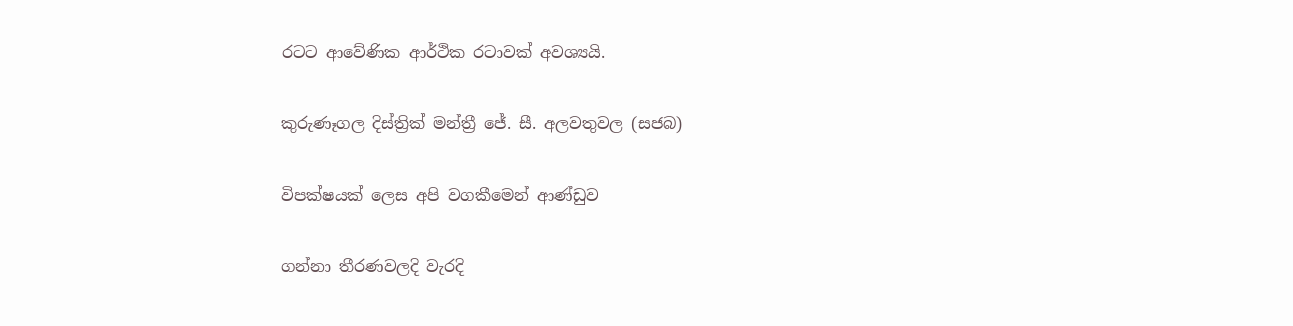රටට ආවේණික ආර්ථික රටාවක් අවශ්‍යයි.

කුරුණෑගල දිස්ත්‍රික් මන්ත්‍රී ජේ. සී. අලවතුවල (සජබ)

විපක්ෂයක් ලෙස අපි වගකීමෙන් ආණ්ඩුව

ගන්නා තීරණවලදි වැරදි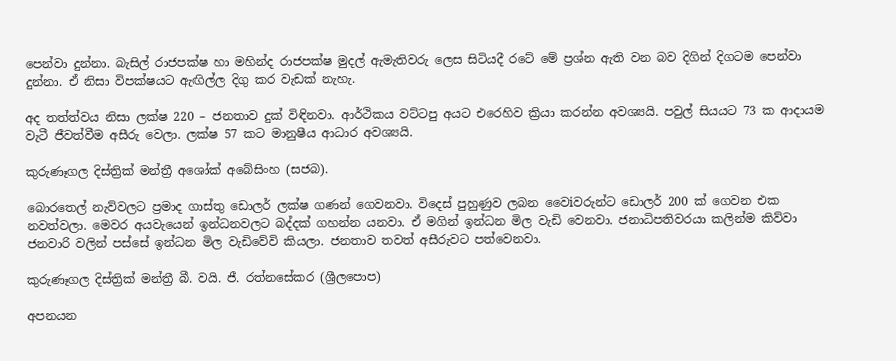පෙන්වා දුන්නා. බැසිල් රාජපක්ෂ හා මහින්ද රාජපක්ෂ මුදල් ඇමැතිවරු ලෙස සිටියදී රටේ මේ ප්‍රශ්න ඇති වන බව දිගින් දිගටම පෙන්වා දුන්නා. ඒ නිසා විපක්ෂයට ඇඟිල්ල දිගු කර වැඩක් නැහැ.

අද තත්ත්වය නිසා ලක්ෂ 220 – ජනතාව දුක් විඳිනවා. ආර්ථිකය වට්ටපු අයට එරෙහිව ක්‍රියා කරන්න අවශ්‍යයි. පවුල් සියයට 73 ක ආදායම වැටී ජීවත්වීම අසීරු වෙලා. ලක්ෂ 57 කට මානුෂීය ආධාර අවශ්‍යයි.

කුරුණෑගල දිස්ත්‍රික් මන්ත්‍රී අශෝක් අබේසිංහ (සජබ).

බොරතෙල් නැව්වලට ප්‍රමාද ගාස්තු ඩොලර් ලක්ෂ ගණන් ගෙවනවා. විදෙස් පුහුණුව ලබන වෛiවරුන්ට ඩොලර් 200 ක් ගෙවන එක නවත්වලා. මෙවර අයවැයෙන් ඉන්ධනවලට බද්දක් ගහන්න යනවා. ඒ මගින් ඉන්ධන මිල වැඩි වෙනවා. ජනාධිපතිවරයා කලින්ම කිව්වා ජනවාරි වලින් පස්සේ ඉන්ධන මිල වැඩිවේවි කියලා. ජනතාව තවත් අසීරුවට පත්වෙනවා.

කුරුණෑගල දිස්ත්‍රික් මන්ත්‍රී බී. වයි. ජී. රත්නසේකර (ශ්‍රීලපොප)

අපනයන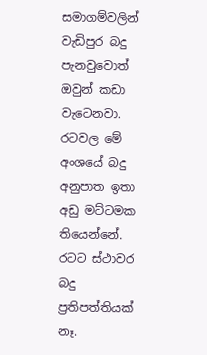සමාගම්වලින් වැඩිපුර බදු පැනවුවොත් ඔවුන් කඩා වැටෙනවා. රටවල මේ අංශයේ බදු අනුපාත ඉතා අඩු මට්ටමක තියෙන්නේ. රටට ස්ථාවර බදු ප්‍රතිපත්තියක් නෑ.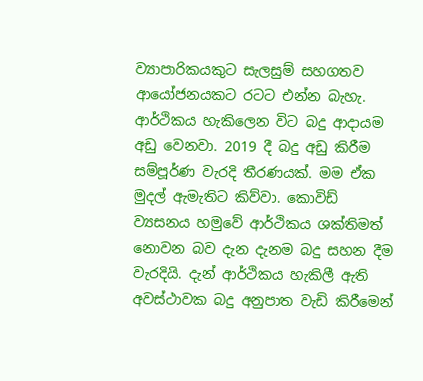ව්‍යාපාරිකයකුට සැලසුම් සහගතව ආයෝජනයකට රටට එන්න බැහැ. ආර්ථිකය හැකිලෙන විට බදු ආදායම අඩු වෙනවා. 2019 දී බදු අඩු කිරීම සම්පූර්ණ වැරදි තීරණයක්. මම ඒක මුදල් ඇමැතිට කිව්වා. කොවිඩ් ව්‍යසනය හමුවේ ආර්ථිකය ශක්තිමත් නොවන බව දැන දැනම බදු සහන දීම වැරදියි. දැන් ආර්ථිකය හැකිලී ඇති අවස්ථාවක බදු අනුපාත වැඩි කිරීමෙන්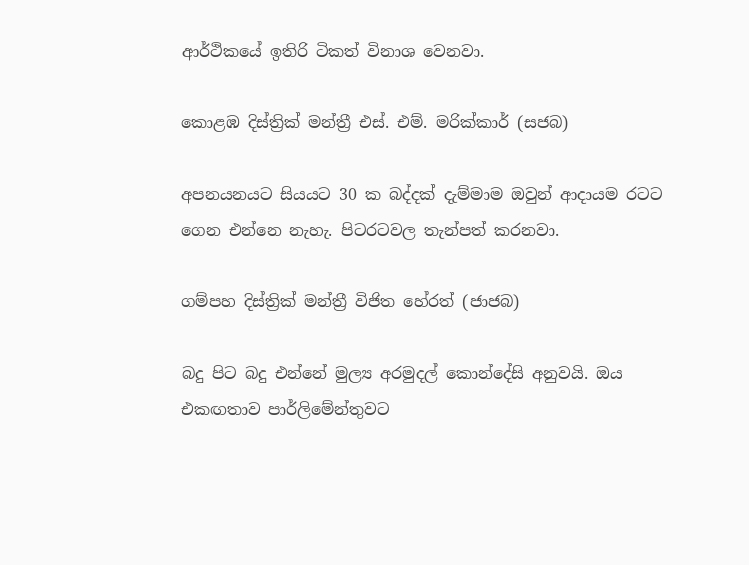ආර්ථිකයේ ඉතිරි ටිකත් විනාශ වෙනවා.

කොළඹ දිස්ත්‍රික් මන්ත්‍රී එස්. එම්. මරික්කාර් (සජබ)

අපනයනයට සියයට 30 ක බද්දක් දැම්මාම ඔවුන් ආදායම රටට ගෙන එන්නෙ නැහැ. පිටරටවල තැන්පත් කරනවා.

ගම්පහ දිස්ත්‍රික් මන්ත්‍රී විජිත හේරත් (ජාජබ)

බදු පිට බදු එන්නේ මුල්‍ය අරමුදල් කොන්දේසි අනුවයි. ඔය එකඟතාව පාර්ලිමේන්තුවට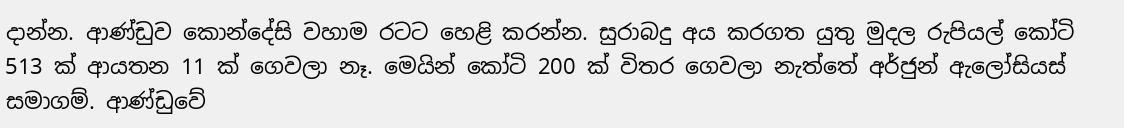දාන්න. ආණ්ඩුව කොන්දේසි වහාම රටට හෙළි කරන්න. සුරාබදු අය කරගත යුතු මුදල රුපියල් කෝටි 513 ක් ආයතන 11 ක් ගෙවලා නෑ. මෙයින් කෝටි 200 ක් විතර ගෙවලා නැත්තේ අර්ජුන් ඇලෝසියස් සමාගම්. ආණ්ඩුවේ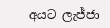අයට ලැජ්ජා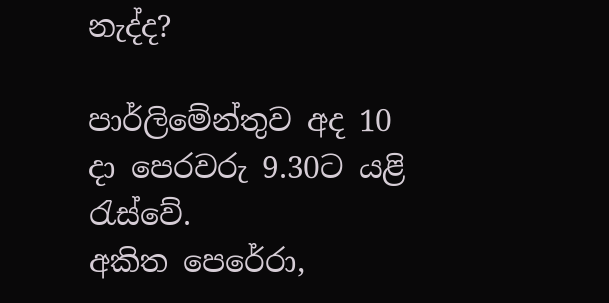නැද්ද?

පාර්ලිමේන්තුව අද 10 දා පෙරවරු 9.30ට යළි රැස්වේ.
අකිත පෙරේරා,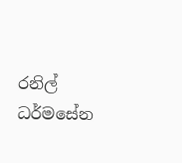රනිල් ධර්මසේන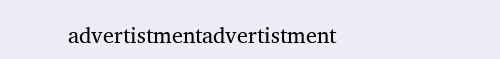advertistmentadvertistment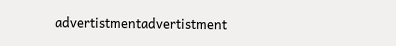advertistmentadvertistment